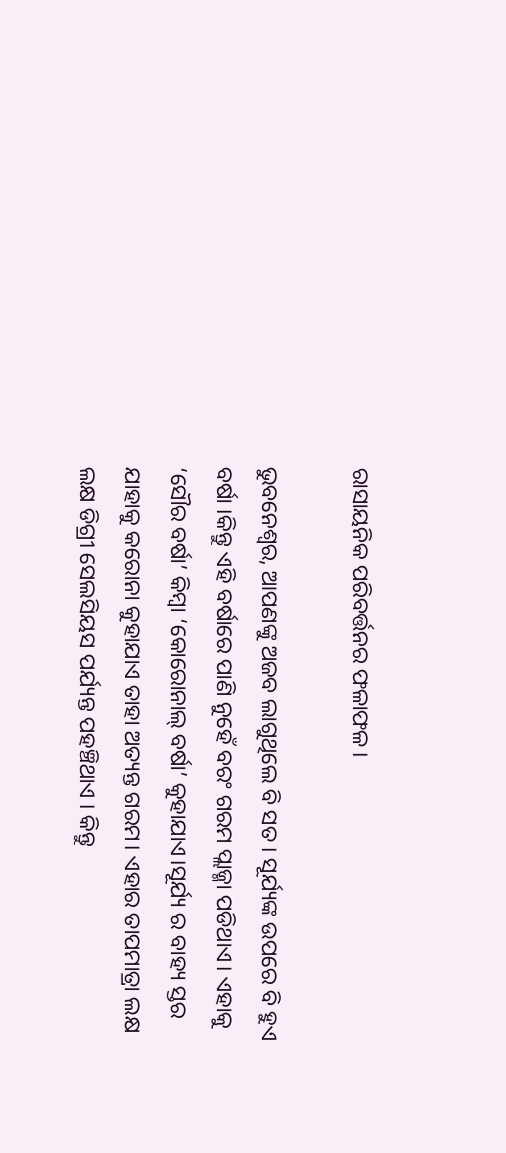ରାସାୟନିକ ପରିବର୍ତ୍ତନର ଫଳାଫଳ।

ଭୁବନେଶ୍ୱର, ଆପଣଙ୍କୁ ଅଜବ ଲାଗୁଥିଲେ ବି ସତ । ସୂର୍ଯ୍ୟଙ୍କ ଉପରେ ବି ହୁଏ ବର୍ଷା ।କିନ୍ତୁ ଏହି ବର୍ଷାରେ ପାଣି ନୁହେଁ ବରଂ ଗରମ ପ୍ଲାଜ୍ମା ପଡିଥାଏ। ଏହାକୁ ‘ସୌର ବର୍ଷା’ କିମ୍ବା ‘କୋରୋନାଲ୍ ବର୍ଷା’ କୁହାଯାଏ।ସୂର୍ଯ୍ୟ ର ବାହ୍ୟ ସ୍ତର ଯାହାକୁ କରୋନା କୁହାଯାଏ ତାହା ଅତ୍ୟନ୍ତ ଗରମ। ଏହାର ତାପମାତ୍ରା ଲକ୍ଷ ଲକ୍ଷ ଡିଗ୍ରୀ ସେଲସିୟସ ପର୍ଯ୍ୟନ୍ତ ପହଞ୍ଚିଥାଏ । କିନ୍ତୁ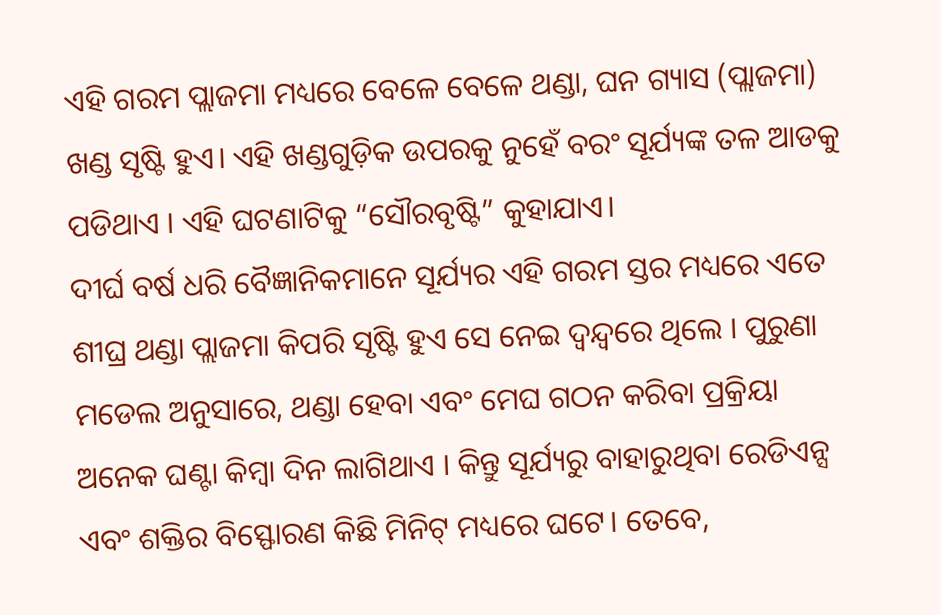ଏହି ଗରମ ପ୍ଲାଜମା ମଧ୍ୟରେ ବେଳେ ବେଳେ ଥଣ୍ଡା, ଘନ ଗ୍ୟାସ (ପ୍ଲାଜମା) ଖଣ୍ଡ ସୃଷ୍ଟି ହୁଏ। ଏହି ଖଣ୍ଡଗୁଡ଼ିକ ଉପରକୁ ନୁହେଁ ବରଂ ସୂର୍ଯ୍ୟଙ୍କ ତଳ ଆଡକୁ ପଡିଥାଏ । ଏହି ଘଟଣାଟିକୁ “ସୌରବୃଷ୍ଟି” କୁହାଯାଏ।
ଦୀର୍ଘ ବର୍ଷ ଧରି ବୈଜ୍ଞାନିକମାନେ ସୂର୍ଯ୍ୟର ଏହି ଗରମ ସ୍ତର ମଧ୍ୟରେ ଏତେ ଶୀଘ୍ର ଥଣ୍ଡା ପ୍ଲାଜମା କିପରି ସୃଷ୍ଟି ହୁଏ ସେ ନେଇ ଦ୍ୱନ୍ଦ୍ୱରେ ଥିଲେ । ପୁରୁଣା ମଡେଲ ଅନୁସାରେ, ଥଣ୍ଡା ହେବା ଏବଂ ମେଘ ଗଠନ କରିବା ପ୍ରକ୍ରିୟା ଅନେକ ଘଣ୍ଟା କିମ୍ବା ଦିନ ଲାଗିଥାଏ । କିନ୍ତୁ ସୂର୍ଯ୍ୟରୁ ବାହାରୁଥିବା ରେଡିଏନ୍ସ ଏବଂ ଶକ୍ତିର ବିସ୍ଫୋରଣ କିଛି ମିନିଟ୍ ମଧ୍ୟରେ ଘଟେ। ତେବେ,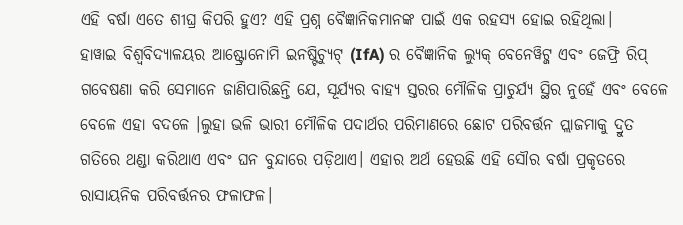ଏହି ବର୍ଷା ଏତେ ଶୀଘ୍ର କିପରି ହୁଏ? ଏହି ପ୍ରଶ୍ନ ବୈଜ୍ଞାନିକମାନଙ୍କ ପାଇଁ ଏକ ରହସ୍ୟ ହୋଇ ରହିଥିଲା।
ହାୱାଇ ବିଶ୍ୱବିଦ୍ୟାଳୟର ଆଷ୍ଟ୍ରୋନୋମି ଇନଷ୍ଟିଚ୍ୟୁଟ୍ (IfA) ର ବୈଜ୍ଞାନିକ ଲ୍ୟୁକ୍ ବେନେୱିଟ୍ଜ ଏବଂ ଜେଫ୍ରି ରିପ୍ ଗବେଷଣା କରି ସେମାନେ ଜାଣିପାରିଛନ୍ତି ଯେ, ସୂର୍ଯ୍ୟର ବାହ୍ୟ ସ୍ତରର ମୌଳିକ ପ୍ରାଚୁର୍ଯ୍ୟ ସ୍ଥିର ନୁହେଁ ଏବଂ ବେଳେ ବେଳେ ଏହା ବଦଳେ ।ଲୁହା ଭଳି ଭାରୀ ମୌଳିକ ପଦାର୍ଥର ପରିମାଣରେ ଛୋଟ ପରିବର୍ତ୍ତନ ପ୍ଲାଜମାକୁ ଦ୍ରୁତ ଗତିରେ ଥଣ୍ଡା କରିଥାଏ ଏବଂ ଘନ ବୁନ୍ଦାରେ ପଡ଼ିଥାଏ। ଏହାର ଅର୍ଥ ହେଉଛି ଏହି ସୌର ବର୍ଷା ପ୍ରକୃତରେ ରାସାୟନିକ ପରିବର୍ତ୍ତନର ଫଳାଫଳ।